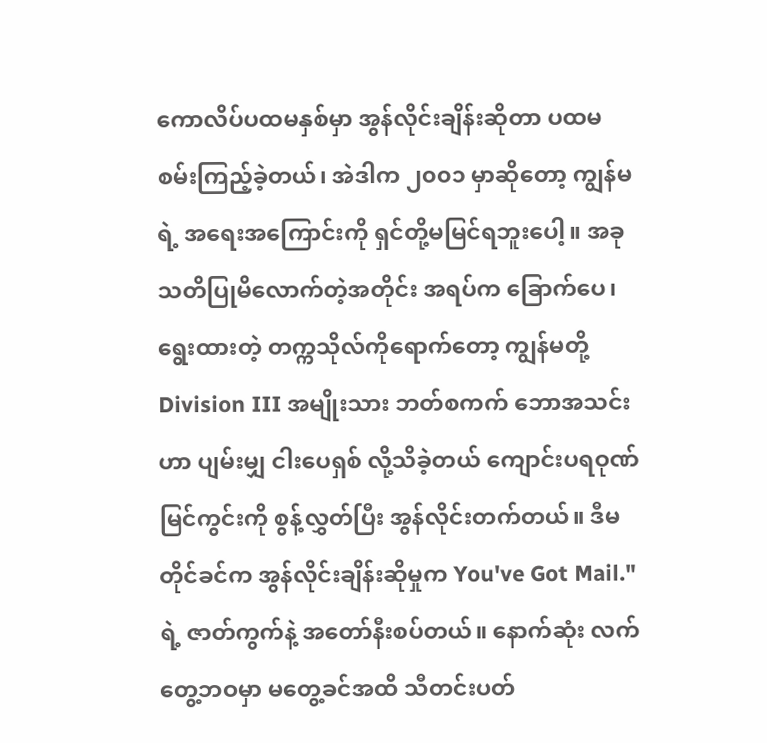ကောလိပ်ပထမနှစ်မှာ အွန်လိုင်းချိန်းဆိုတာ ပထမ စမ်းကြည့်ခဲ့တယ်၊ အဲဒါက ၂၀၀၁ မှာဆိုတော့ ကျွန်မရဲ့ အရေးအကြောင်းကို ရှင်တို့မမြင်ရဘူးပေါ့။ အခု သတိပြုမိလောက်တဲ့အတိုင်း အရပ်က ခြောက်ပေ၊ ရွေးထားတဲ့ တက္ကသိုလ်ကိုရောက်တော့ ကျွန်မတို့ Division III အမျိုးသား ဘတ်စကက် ဘောအသင်းဟာ ပျမ်းမျှ ငါးပေရှစ် လို့သိခဲ့တယ် ကျောင်းပရဝုဏ်မြင်ကွင်းကို စွန့်လွှတ်ပြီး အွန်လိုင်းတက်တယ်။ ဒီမတိုင်ခင်က အွန်လိုင်းချိန်းဆိုမှုက You've Got Mail."ရဲ့ ဇာတ်ကွက်နဲ့ အတော်နီးစပ်တယ်။ နောက်ဆုံး လက်တွေ့ဘဝမှာ မတွေ့ခင်အထိ သီတင်းပတ်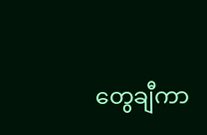တွေချီကာ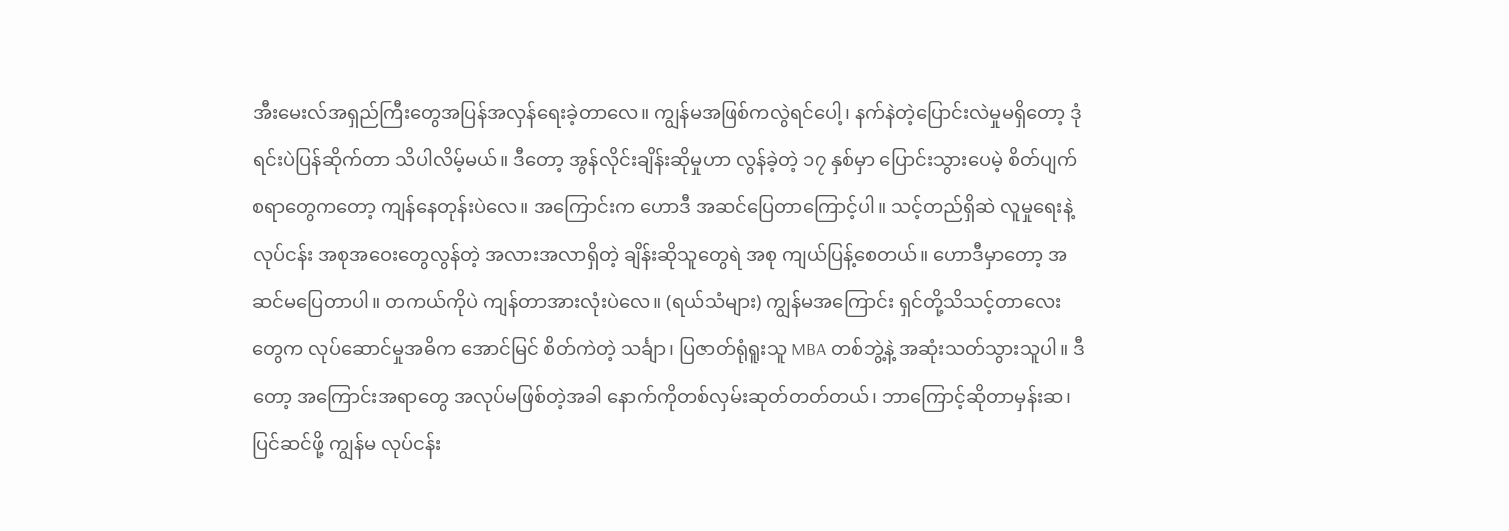အီးမေးလ်အရှည်ကြီးတွေအပြန်အလှန်ရေးခဲ့တာလေ။ ကျွန်မအဖြစ်ကလွဲရင်ပေါ့၊ နက်နဲတဲ့ပြောင်းလဲမှုမရှိတော့ ဒုံရင်းပဲပြန်ဆိုက်တာ သိပါလိမ့်မယ်။ ဒီတော့ အွန်လိုင်းချိန်းဆိုမှုဟာ လွန်ခဲ့တဲ့ ၁၇ နှစ်မှာ ပြောင်းသွားပေမဲ့ စိတ်ပျက်စရာတွေကတော့ ကျန်နေတုန်းပဲလေ။ အကြောင်းက ဟောဒီ အဆင်ပြေတာကြောင့်ပါ။ သင့်တည်ရှိဆဲ လူမှုရေးနဲ့ လုပ်ငန်း အစုအဝေးတွေလွန်တဲ့ အလားအလာရှိတဲ့ ချိန်းဆိုသူတွေရဲ အစု ကျယ်ပြန့်စေတယ်။ ဟောဒီမှာတော့ အဆင်မပြေတာပါ။ တကယ်ကိုပဲ ကျန်တာအားလုံးပဲလေ။ (ရယ်သံများ) ကျွန်မအကြောင်း ရှင်တို့သိသင့်တာလေးတွေက လုပ်ဆောင်မှုအဓိက အောင်မြင် စိတ်ကဲတဲ့ သင်္ချာ၊ ပြဇာတ်ရုံရူးသူ MBA တစ်ဘွဲ့နဲ့ အဆုံးသတ်သွားသူပါ။ ဒီတော့ အကြောင်းအရာတွေ အလုပ်မဖြစ်တဲ့အခါ နောက်ကိုတစ်လှမ်းဆုတ်တတ်တယ်၊ ဘာကြောင့်ဆိုတာမှန်းဆ၊ပြင်ဆင်ဖို့ ကျွန်မ လုပ်ငန်း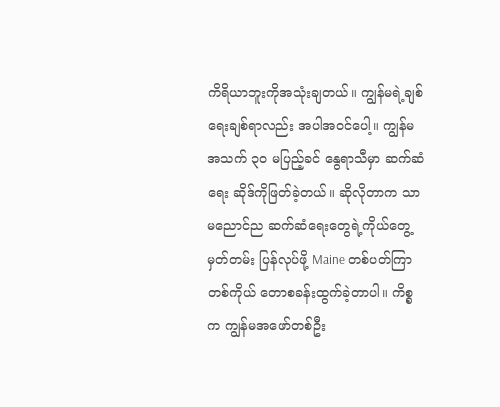ကိရိယာဘူးကိုအသုံးချတယ်။ ကျွန်မရဲ့ချစ်ရေးချစ်ရာလည်း အပါအဝင်ပေါ့။ ကျွန်မအသက် ၃၀ မပြည့်ခင် နွေရာသီမှာ ဆက်ဆံရေး ဆိုဒ်ကိုဖြတ်ခဲ့တယ်။ ဆိုလိုတာက သာမညောင်ည ဆက်ဆံရေးတွေရဲ့ကိုယ်တွေ့မှတ်တမ်း ပြန်လုပ်ဖို့ Maine တစ်ပတ်ကြာ တစ်ကိုယ် တောစခန်းထွက်ခဲ့တာပါ။ ကိစ္စက ကျွန်မအဖော်တစ်ဦး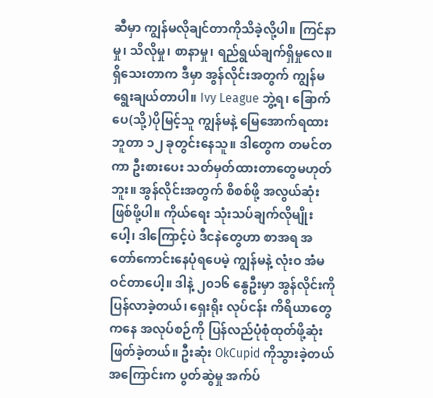ဆီမှာ ကျွန်မလိုချင်တာကိုသိခဲ့လို့ပါ။ ကြင်နာမှု၊ သိလိုမှု၊ စာနာမှု၊ ရည်ရွယ်ချက်ရှိမှုလေ။ ရှိသေးတာက ဒီမှာ အွန်လိုင်းအတွက် ကျွန်မ ရွေးချယ်တာပါ။ Ivy League ဘွဲ့ရ၊ ခြောက်ပေ(သို့)ပိုမြင့်သူ ကျွန်မနဲ့ မြေအောက်ရထားဘူတာ ၁၂ ခုတွင်းနေသူ။ ဒါတွေက တမင်တကာ ဦးစားပေး သတ်မှတ်ထားတာတွေမဟုတ်ဘူး။ အွန်လိုင်းအတွက် စိစစ်ဖို့ အလွယ်ဆုံးဖြစ်ဖို့ပါ။ ကိုယ်ရေး သုံးသပ်ချက်လိုမျိုးပေါ့၊ ဒါကြောင့်ပဲ ဒီငနဲတွေဟာ စာအရ အတော်ကောင်းနေပုံရပေမဲ့ ကျွန်မနဲ့ လုံးဝ အံမဝင်တာပေါ့။ ဒါနဲ့ ၂၀၁၆ နွေဦးမှာ အွန်လိုင်းကိုပြန်လာခဲ့တယ်၊ ရှေးရိုး လုပ်ငန်း ကိရိယာတွေကနေ အလုပ်စဉ်ကို ပြန်လည်ပုံစုံထုတ်ဖို့ဆုံးဖြတ်ခဲ့တယ်။ ဦးဆုံး OkCupid ကိုသွားခဲ့တယ် အကြောင်းက ပွတ်ဆွဲမှု အက်ပ်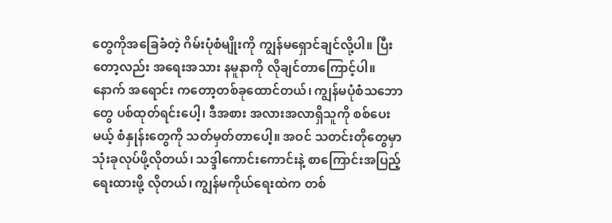တွေကိုအခြေခံတဲ့ ဂိမ်းပုံစံမျိုးကို ကျွန်မရှောင်ချင်လို့ပါ။ ပြီးတော့လည်း အရေးအသား နမူနာကို လိုချင်တာကြောင့်ပါ။ နောက် အရောင်း ကတော့တစ်ခုထောင်တယ်၊ ကျွန်မပုံစံသဘောတွေ ပစ်ထုတ်ရင်းပေါ့၊ ဒီအစား အလားအလာရှိသူကို စစ်ပေးမယ့် စံနှုန်းတွေကို သတ်မှတ်တာပေါ့။ အဝင် သတင်းတိုတွေမှာ သုံးခုလုပ်ဖို့လိုတယ်၊ သဒ္ဒါကောင်းကောင်းနဲ့ စာကြောင်းအပြည့် ရေးထားဖို့ လိုတယ်၊ ကျွန်မကိုယ်ရေးထဲက တစ်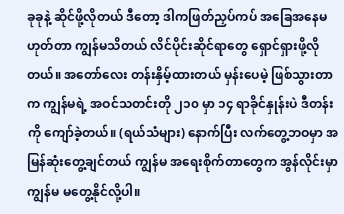ခုခုနဲ့ ဆိုင်ဖို့လိုတယ် ဒီတော့ ဒါကဖြတ်ညှပ်ကပ် အခြေအနေမဟုတ်တာ ကျွန်မသိတယ် လိင်ပိုင်းဆိုင်ရာတွေ ရှောင်ရှားဖို့လိုတယ်။ အတော်လေး တန်းနှိမ့်ထားတယ် မှန်းပေမဲ့ ဖြစ်သွားတာက ကျွန်မရဲ့ အဝင်သတင်းတို ၂၁၀ မှာ ၁၄ ရာခိုင်နှုန်းပဲ ဒီတန်းကို ကျော်ခဲ့တယ်။ (ရယ်သံများ) နောက်ပြီး လက်တွေ့ဘဝမှာ အမြန်ဆုံးတွေ့ချင်တယ် ကျွန်မ အရေးစိုက်တာတွေက အွန်လိုင်းမှာ ကျွန်မ မတွေ့နိုင်လို့ပါ။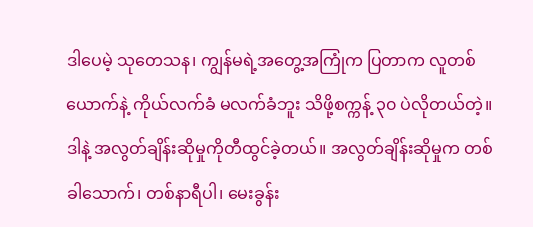ဒါပေမဲ့ သုတေသန၊ ကျွန်မရဲ့အတွေ့အကြုံက ပြတာက လူတစ်ယောက်နဲ့ ကိုယ်လက်ခံ မလက်ခံဘူး သိဖို့စက္ကန့် ၃၀ ပဲလိုတယ်တဲ့။ ဒါနဲ့ အလွတ်ချိန်းဆိုမှုကိုတီထွင်ခဲ့တယ်။ အလွတ်ချိန်းဆိုမှုက တစ်ခါသောက်၊ တစ်နာရီပါ၊ မေးခွန်း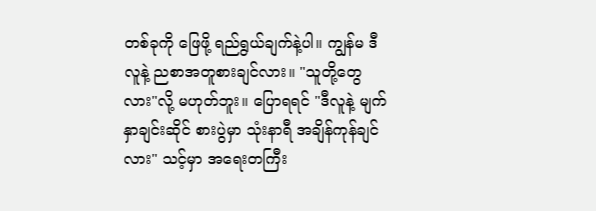တစ်ခုကို ဖြေဖို့ ရည်ရွယ်ချက်နဲ့ပါ။ ကျွန်မ ဒီလူနဲ့ ညစာအတူစားချင်လား။ "သူတို့တွေလား"လို့ မဟုတ်ဘူး။ ပြောရရင် "ဒီလူနဲ့ မျက်နှာချင်းဆိုင် စားပွဲမှာ သုံးနာရီ အချိန်ကုန်ချင်လား" သင့်မှာ အရေးတကြီး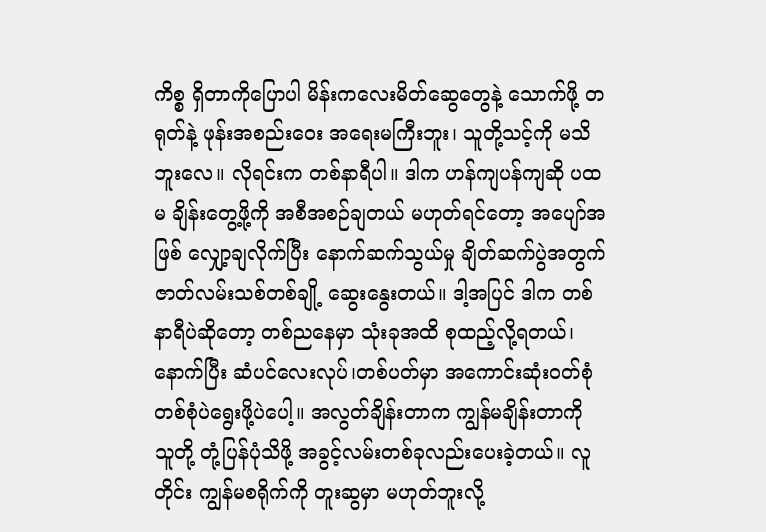ကိစ္စ ရှိတာကိုပြောပါ မိန်းကလေးမိတ်ဆွေတွေနဲ့ သောက်ဖို့ တရုတ်နဲ့ ဖုန်းအစည်းဝေး အရေးမကြီးဘူး၊ သူတို့သင့်ကို မသိဘူးလေ။ လိုရင်းက တစ်နာရီပါ။ ဒါက ဟန်ကျပန်ကျဆို ပထမ ချိန်းတွေ့ဖို့ကို အစီအစဉ်ချတယ် မဟုတ်ရင်တော့ အပျော်အဖြစ် လျှော့ချလိုက်ပြီး နောက်ဆက်သွယ်မှု ချိတ်ဆက်ပွဲအတွက် ဇာတ်လမ်းသစ်တစ်ချို့ ဆွေးနွေးတယ်။ ဒါ့အပြင် ဒါက တစ်နာရီပဲဆိုတော့ တစ်ညနေမှာ သုံးခုအထိ စုထည့်လို့ရတယ်၊ နောက်ပြီး ဆံပင်လေးလုပ်၊တစ်ပတ်မှာ အကောင်းဆုံးဝတ်စုံတစ်စုံပဲရွေးဖို့ပဲပေါ့။ အလွတ်ချိန်းတာက ကျွန်မချိန်းတာကို သူတို့ တုံ့ပြန်ပုံသိဖို့ အခွင့်လမ်းတစ်ခုလည်းပေးခဲ့တယ်။ လူတိုင်း ကျွန်မစရိုက်ကို တူးဆွမှာ မဟုတ်ဘူးလို့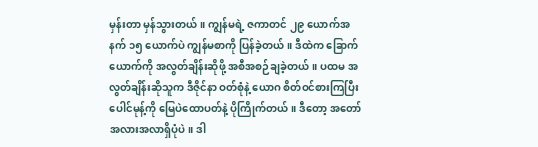မှန်းတာ မှန်သွားတယ်။ ကျွန်မရဲ့ ဇကာတင် ၂၉ ယောက်အနက် ၁၅ ယောက်ပဲ ကျွန်မစာကို ပြန်ခဲ့တယ်။ ဒီထဲက ခြောက်ယောက်ကို အလွတ်ချိန်းဆိုဖို့ အစီအစဉ်ချခဲ့တယ်။ ပထမ အလွတ်ချိန်းဆိုသူက ဒီဇိုင်နာ ဝတ်စုံနဲ့ ယောဂ စိတ်ဝင်စားကြပြီး ပေါင်မုန့်ကို မြေပဲထောပတ်နဲ့ ပိုကြိုက်တယ်။ ဒီတော့ အတော် အလားအလာရှိပုံပဲ။ ဒါ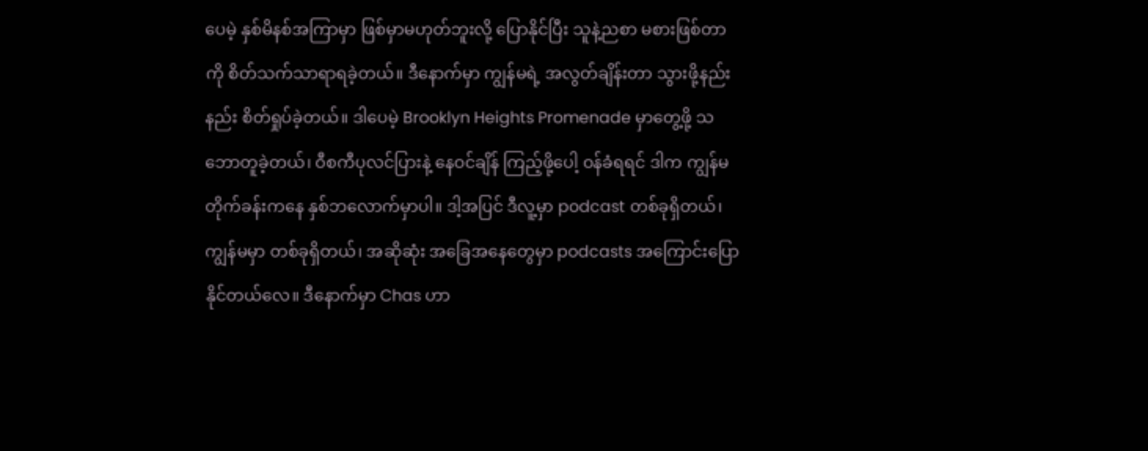ပေမဲ့ နှစ်မိနစ်အကြာမှာ ဖြစ်မှာမဟုတ်ဘူးလို့ ပြောနိုင်ပြီး သူနဲ့ညစာ မစားဖြစ်တာကို စိတ်သက်သာရာရခဲ့တယ်။ ဒီနောက်မှာ ကျွန်မရဲ့ အလွတ်ချိန်းတာ သွားဖို့နည်းနည်း စိတ်ရှုပ်ခဲ့တယ်။ ဒါပေမဲ့ Brooklyn Heights Promenade မှာတွေ့ဖို့ သဘောတူခဲ့တယ်၊ ဝီစကီပုလင်ပြားနဲ့ နေဝင်ချိန် ကြည့်ဖို့ပေါ့ ဝန်ခံရရင် ဒါက ကျွန်မတိုက်ခန်းကနေ နှစ်ဘလောက်မှာပါ။ ဒါ့အပြင် ဒီလူ့မှာ podcast တစ်ခုရှိတယ်၊ ကျွန်မမှာ တစ်ခုရှိတယ်၊ အဆိုဆုံး အခြေအနေတွေမှာ podcasts အကြောင်းပြောနိုင်တယ်လေ။ ဒီနောက်မှာ Chas ဟာ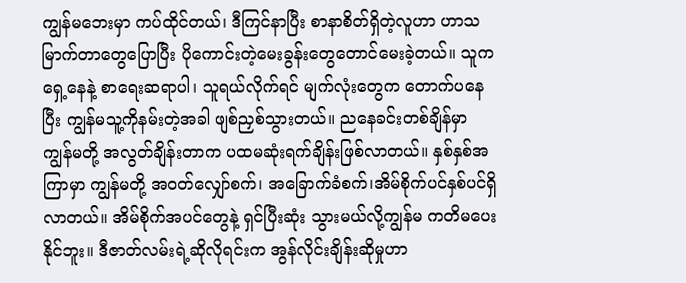ကျွန်မဘေးမှာ ကပ်ထိုင်တယ်၊ ဒီကြင်နာပြီး စာနာစိတ်ရှိတဲ့လူဟာ ဟာသမြာက်တာတွေပြောပြီး ပိုကောင်းတဲ့မေးခွန်းတွေတောင်မေးခဲ့တယ်။ သူက ရှေ့နေနဲ့ စာရေးဆရာပါ၊ သူရယ်လိုက်ရင် မျက်လုံးတွေက တောက်ပနေပြီး ကျွန်မသူ့ကိုနမ်းတဲ့အခါ ဖျစ်ညှစ်သွားတယ်။ ညနေခင်းတစ်ချိန်မှာ ကျွန်မတို့ အလွတ်ချိန်းတာက ပထမဆုံးရက်ချိန်းဖြစ်လာတယ်။ နှစ်နှစ်အကြာမှာ ကျွန်မတို့ အဝတ်လျှော်စက်၊ အခြောက်ခံစက်၊အိမ်စိုက်ပင်နှစ်ပင်ရှိလာတယ်။ အိမ်စိုက်အပင်တွေနဲ့ ရှင်ပြီးဆုံး သွားမယ်လို့ကျွန်မ ကတိမပေးနိုင်ဘူး။ ဒီဇာတ်လမ်းရဲ့ဆိုလိုရင်းက အွန်လိုင်းချိန်းဆိုမှုဟာ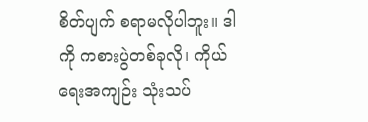စိတ်ပျက် စရာမလိုပါဘူး။ ဒါကို ကစားပွဲတစ်ခုလို၊ ကိုယ်ရေးအကျဉ်း သုံးသပ်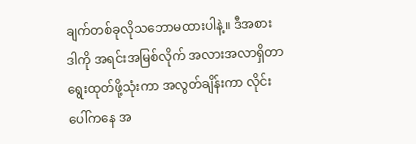ချက်တစ်ခုလိုသဘောမထားပါနဲ့။ ဒီအစား ဒါကို အရင်းအမြစ်လိုက် အလားအလာရှိတာရွေးထုတ်ဖို့သုံးကာ အလွတ်ချိန်းကာ လိုင်းပေါ်ကနေ အ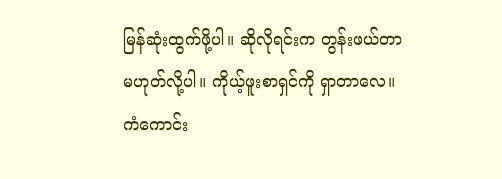မြန်ဆုံးထွက်ဖို့ပါ။ ဆိုလိုရင်းက တွန်းဖယ်တာမဟုတ်လို့ပါ။ ကိုယ့်ဖူးစာရှင်ကို ရှာတာလေ။ ကံကောင်း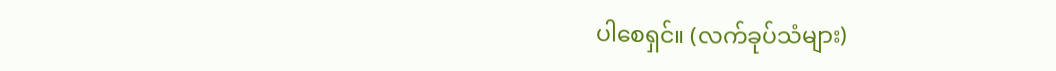ပါစေရှင်။ (လက်ခုပ်သံများ)